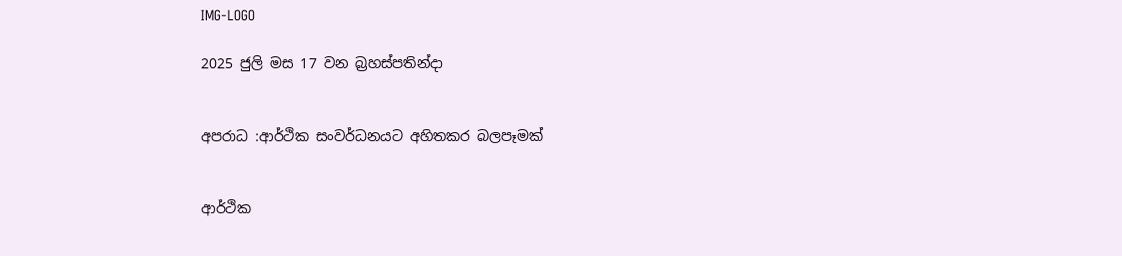IMG-LOGO

2025 ජුලි මස 17 වන බ්‍රහස්පතින්දා


අපරාධ :ආර්ථික සංවර්ධනයට අහිතකර බලපෑමක්


ආර්ථික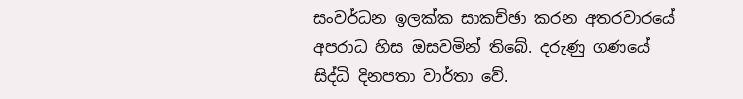සංවර්ධන ඉලක්ක සාකච්ඡා කරන අතරවාරයේ අපරාධ හිස ඔසවමින් තිබේ. දරුණු ගණයේ සිද්ධි දිනපතා වාර්තා වේ.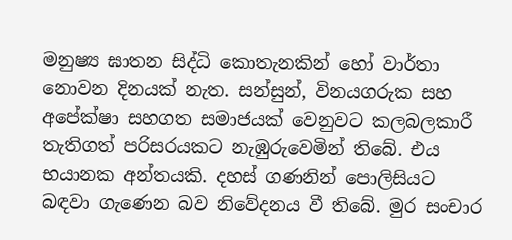මනුෂ්‍ය ඝාතන සිද්ධි කොතැනකින් හෝ වාර්තා නොවන දිනයක් නැත. සන්සුන්, විනයගරුක සහ අපේක්ෂා සහගත සමාජයක් වෙනුවට කලබලකාරී තැතිගත් පරිසරයකට නැඹුරුවෙමින් තිබේ. එය භයානක අන්තයකි. දහස් ගණනින් පොලිසියට බඳවා ගැණෙන බව නිවේදනය වී තිබේ. මුර සංචාර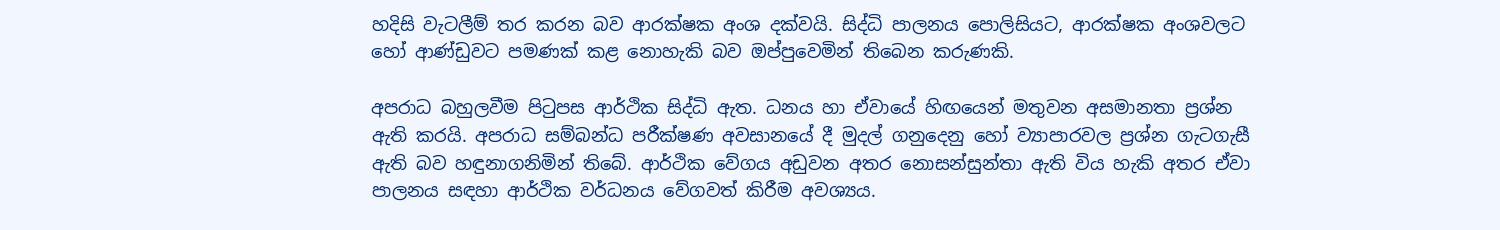හදිසි වැටලීම් තර කරන බව ආරක්ෂක අංශ දක්වයි. සිද්ධි පාලනය පොලිසියට, ආරක්ෂක අංශවලට හෝ ආණ්ඩුවට පමණක් කළ නොහැකි බව ඔප්පුවෙමින් තිබෙන කරුණකි.

අපරාධ බහුලවීම පිටුපස ආර්ථික සිද්ධි ඇත. ධනය හා ඒවායේ හිඟයෙන් මතුවන අසමානතා ප්‍රශ්න ඇති කරයි. අපරාධ සම්බන්ධ පරීක්ෂණ අවසානයේ දී මුදල් ගනුදෙනු හෝ ව්‍යාපාරවල ප්‍රශ්න ගැටගැසී ඇති බව හඳුනාගනිමින් තිබේ. ආර්ථික වේගය අඩුවන අතර නොසන්සුන්තා ඇති විය හැකි අතර ඒවා පාලනය සඳහා ආර්ථික වර්ධනය වේගවත් කිරීම අවශ්‍යය.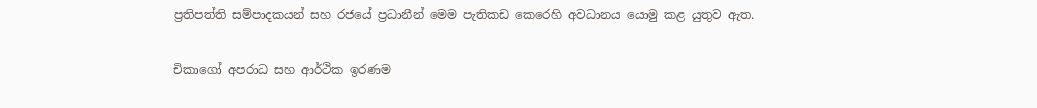ප්‍රතිපත්ති සම්පාදකයන් සහ රජයේ ප්‍රධානීන් මෙම පැතිකඩ කෙරෙහි අවධානය යොමු කළ යුතුව ඇත.

චිකාගෝ අපරාධ සහ ආර්ථික ඉරණම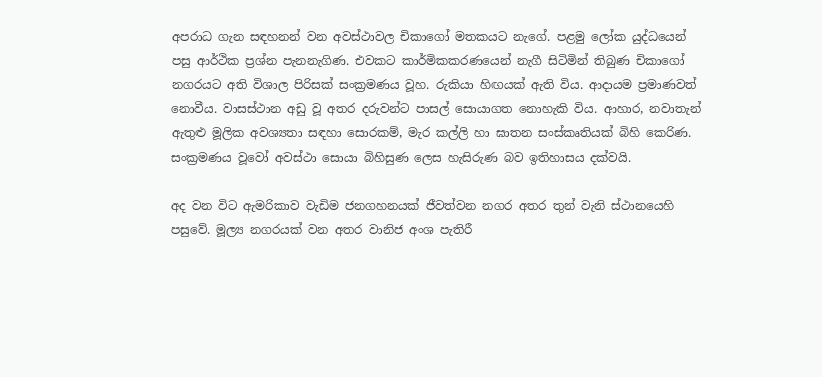අපරාධ ගැන සඳහනන් වන අවස්ථාවල චිකාගෝ මතකයට නැගේ. පළමු ලෝක යුද්ධයෙන් පසු ආර්ථික ප්‍රශ්න පැනනැගිණ. එවකට කාර්මිකකරණයෙන් නැගී සිටිමින් තිබුණ චිකාගෝ නගරයට අති විශාල පිරිසක් සංක්‍රමණය වූහ. රුකියා හිඟයක් ඇති විය. ආදායම ප්‍රමාණවත් නොවීය. වාසස්ථාන අඩු වූ අතර දරුවන්ට පාසල් සොයාගත නොහැකි විය. ආහාර, නවාතැන් ඇතුළු මූලික අවශ්‍යතා සඳහා සොරකම්, මැර කල්ලි හා ඝාතන සංස්කෘතියක් බිහි කෙරිණ. සංක්‍රමණය වූවෝ අවස්ථා සොයා බිහිසුණ ලෙස හැසිරුණ බව ඉතිහාසය දක්වයි.

අද වන විට ඇමරිකාව වැඩිම ජනගහනයක් ජීවත්වන නගර අතර තුන් වැනි ස්ථානයෙහි පසුවේ. මූල්‍ය නගරයක් වන අතර වානිජ අංශ පැතිරී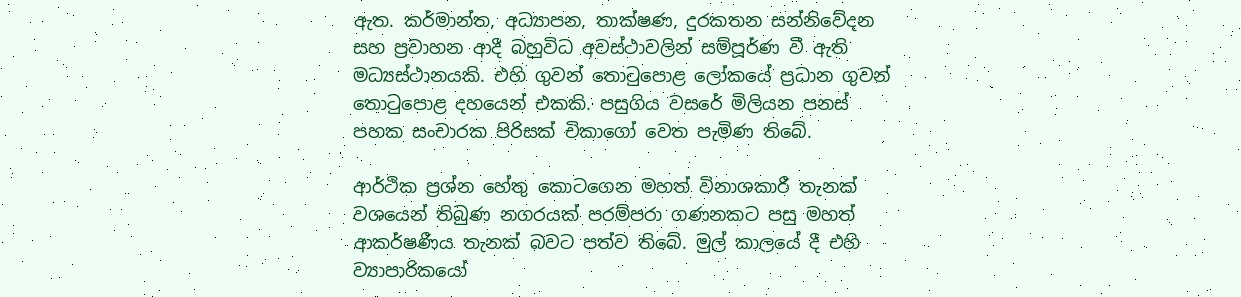ඇත. කර්මාන්ත, අධ්‍යාපන, තාක්ෂණ, දුරකතන සන්නිවේදන සහ ප්‍රවාහන ආදී බහුවිධ අවස්ථාවලින් සම්පූර්ණ වී ඇති මධ්‍යස්ථානයකි. එහි ගුවන් තොටුපොළ ලෝකයේ ප්‍රධාන ගුවන් තොටුපොළ දහයෙන් එකකි. පසුගිය වසරේ මිලියන පනස් පහක සංචාරක පිරිසක් චිකාගෝ වෙත පැමිණ තිබේ.

ආර්ථික ප්‍රශ්න හේතු කොටගෙන මහත් විනාශකාරී තැනක් වශයෙන් තිබුණ නගරයක් පරම්පරා ගණනකට පසු මහත් ආකර්ෂණීය තැනක් බවට පත්ව තිබේ. මුල් කාලයේ දී එහි ව්‍යාපාරිකයෝ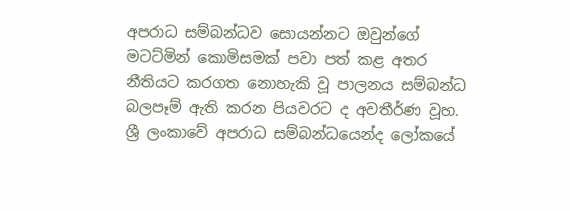අපරාධ සම්බන්ධව සොයන්නට ඔවුන්ගේ මටට්මින් කොමිසමක් පවා පත් කළ අතර නීතියට කරගත නොහැකි වූ පාලනය සම්බන්ධ බලපෑම් ඇති කරන පියවරට ද අවතීර්ණ වූහ. ශ්‍රී ලංකාවේ අපරාධ සම්බන්ධයෙන්ද ලෝකයේ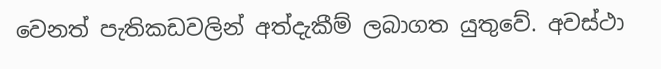වෙනත් පැතිකඩවලින් අත්දැකීම් ලබාගත යුතුවේ. අවස්ථා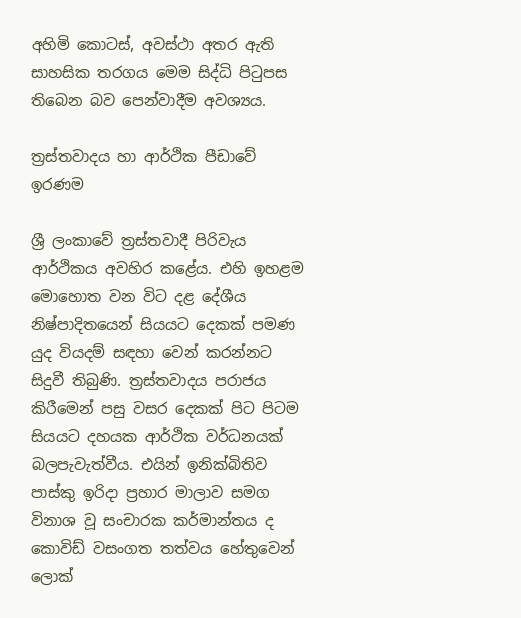අහිමි කොටස්, අවස්ථා අතර ඇති සාහසික තරගය මෙම සිද්ධි පිටුපස තිබෙන බව පෙන්වාදීම අවශ්‍යය.

ත්‍රස්තවාදය හා ආර්ථික පීඩාවේ ඉරණම

ශ්‍රී ලංකාවේ ත්‍රස්තවාදී පිරිවැය ආර්ථිකය අවහිර කළේය. එහි ඉහළම මොහොත වන විට දළ දේශීය නිෂ්පාදිතයෙන් සියයට දෙකක් පමණ යුද වියදම් සඳහා වෙන් කරන්නට සිදුවී තිබුණි. ත්‍රස්තවාදය පරාජය කිරීමෙන් පසු වසර දෙකක් පිට පිටම සියයට දහයක ආර්ථික වර්ධනයක් බලපැවැත්වීය. එයින් ඉනික්බිතිව පාස්කු ඉරිදා ප්‍රහාර මාලාව සමග විනාශ වූ සංචාරක කර්මාන්තය ද කොවිඩ් වසංගත තත්වය හේතුවෙන් ලොක්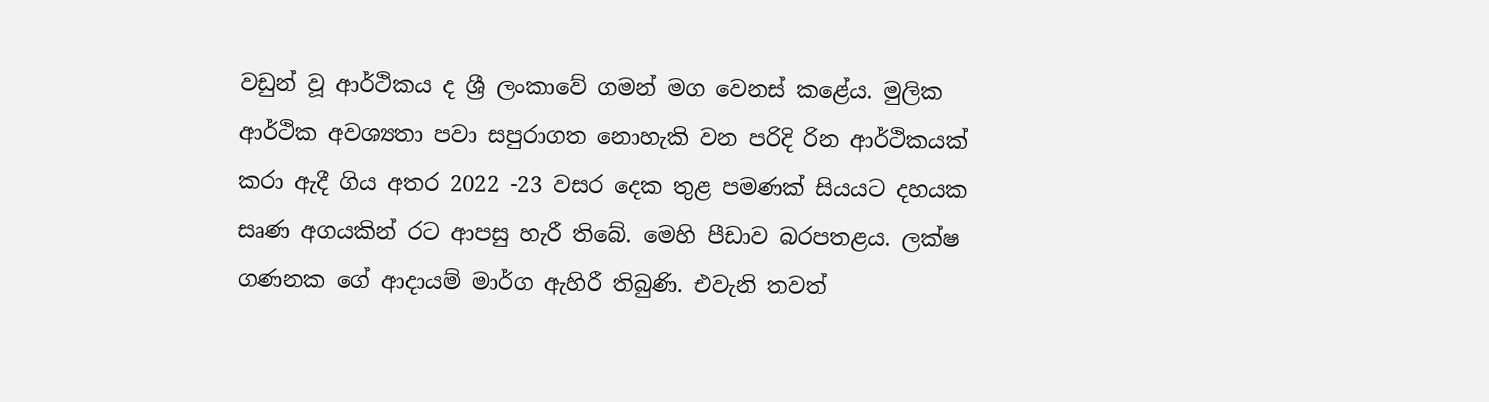වඩුන් වූ ආර්ථිකය ද ශ්‍රී ලංකාවේ ගමන් මග වෙනස් කළේය. මුලික ආර්ථික අවශ්‍යතා පවා සපුරාගත නොහැකි වන පරිදි රින ආර්ථිකයක් කරා ඇදී ගිය අතර 2022 -23 වසර දෙක තුළ පමණක් සියයට දහයක සෘණ අගයකින් රට ආපසු හැරී තිබේ. මෙහි පීඩාව බරපතළය. ලක්ෂ ගණනක ගේ ආදායම් මාර්ග ඇහිරී තිබුණි. එවැනි තවත්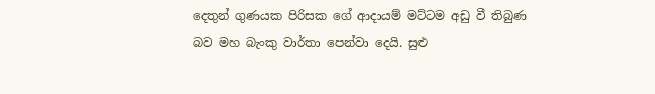දෙතුන් ගුණයක පිරිසක ගේ ආදායම් මට්ටම අඩු වී තිබුණ බව මහ බැංකු වාර්තා පෙන්වා දෙයි. සුළු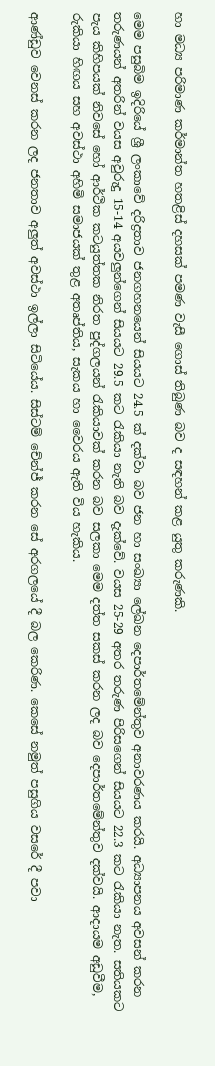හා මධ්‍ය පරිමාණ කර්මාන්ත හතළිස් දහසක් පමණ වැසී ගොස් තිබුණ බව ද සඳහන් කළ යුතු කරුණකි.

මෙම පසුබිම ඉදිරියේ ශ්‍රී ලංකාවේ දරිද්‍රතාව ජනගහනයෙන් සියයට 24.5 ක් දක්වා බව ජන හා සංඛ්‍යා ලේඛන දෙපාර්තමේන්තුව අනාවරණය කරයි. අධ්‍යාපනය අවසන් කරන තරුණයන් අතරින් වයස අවුරුදු 15-14 අයවලුන්ගෙන් සියයට 29.5 කට රැකියා නැති බව දැක්වේ. වයස 25-29 අතර තරුණ පිරිසගෙන් සියයට 22.3 කට රැකියා නැත. සතියකට පැය කිහිපයක් නිවසේ හෝ ආර්ථික කටයුත්තක නිරත පුද්ගලයන් රැකියාවක් කරන බව සලකා මෙම දත්ත සකස් කරන ලද බව දෙපාර්තමේන්තුව දක්වයි. ආදායම අඩුවීම, රුකියා හිඟය සහ අවස්ථා අහිමි සමාජයක් තුළ අතෘප්තිය, සැකය හා වෛරය ඇති විය හැකිය.

ආණ්ඩුව වෙනස් කරන ලද ජනතාව අලුත් අවස්ථා ඉල්ලා සිටියේය. සිස්ටම් චේන්ජ් කරන සේ අරගලයේ දී බල කෙරිණ. කෙසේ නමුත් පසුගිය වසරේ දී පවා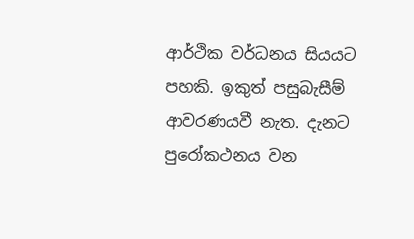ආර්ථික වර්ධනය සියයට පහකි. ඉකුත් පසුබැසීම් ආවරණයවී නැත. දැනට පුරෝකථනය වන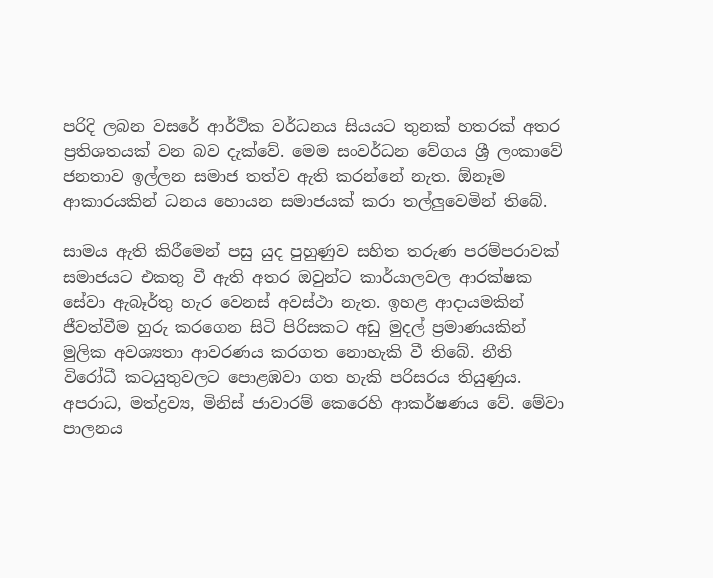පරිදි ලබන වසරේ ආර්ථික වර්ධනය සියයට තුනක් හතරක් අතර ප්‍රතිශතයක් වන බව දැක්වේ. මෙම සංවර්ධන වේගය ශ්‍රී ලංකාවේ ජනතාව ඉල්ලන සමාජ තත්ව ඇති කරන්නේ නැත. ඕනෑම ආකාරයකින් ධනය හොයන සමාජයක් කරා තල්ලුවෙමින් තිබේ.

සාමය ඇති කිරීමෙන් පසු යුද පුහුණුව සහිත තරුණ පරම්පරාවක් සමාජයට එකතු වී ඇති අතර ඔවුන්ට කාර්යාලවල ආරක්ෂක සේවා ඇබෑර්තු හැර වෙනස් අවස්ථා නැත. ඉහළ ආදායමකින් ජීවත්වීම හුරු කරගෙන සිටි පිරිසකට අඩු මුදල් ප්‍රමාණයකින් මුලික අවශ්‍යතා ආවරණය කරගත නොහැකි වී තිබේ. නීති විරෝධී කටයුතුවලට පොළඹවා ගත හැකි පරිසරය තියුණුය. අපරාධ, මත්ද්‍රව්‍ය, මිනිස් ජාවාරම් කෙරෙහි ආකර්ෂණය වේ. මේවා පාලනය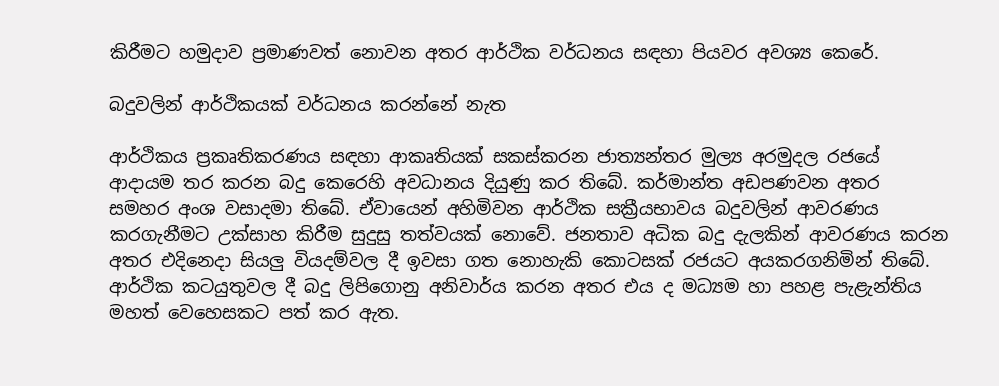කිරීමට හමුදාව ප්‍රමාණවත් නොවන අතර ආර්ථික වර්ධනය සඳහා පියවර අවශ්‍ය කෙරේ.

බදුවලින් ආර්ථිකයක් වර්ධනය කරන්නේ නැත

ආර්ථිකය ප්‍රකෘතිකරණය සඳහා ආකෘතියක් සකස්කරන ජාත්‍යන්තර මුල්‍ය අරමුදල රජයේ ආදායම තර කරන බදු කෙරෙහි අවධානය දියුණු කර තිබේ. කර්මාන්ත අඩපණවන අතර සමහර අංශ වසාදමා තිබේ. ඒවායෙන් අහිමිවන ආර්ථික සක්‍රීයභාවය බදුවලින් ආවරණය කරගැනීමට උක්සාහ කිරීම සුදුසු තත්වයක් නොවේ. ජනතාව අධික බදු දැලකින් ආවරණය කරන අතර එදිනෙදා සියලු වියදම්වල දී ඉවසා ගත නොහැකි කොටසක් රජයට අයකරගනිමින් තිබේ. ආර්ථික කටයුතුවල දී බදු ලිපිගොනු අනිවාර්ය කරන අතර එය ද මධ්‍යම හා පහළ පැළැන්තිය මහත් වෙහෙසකට පත් කර ඇත.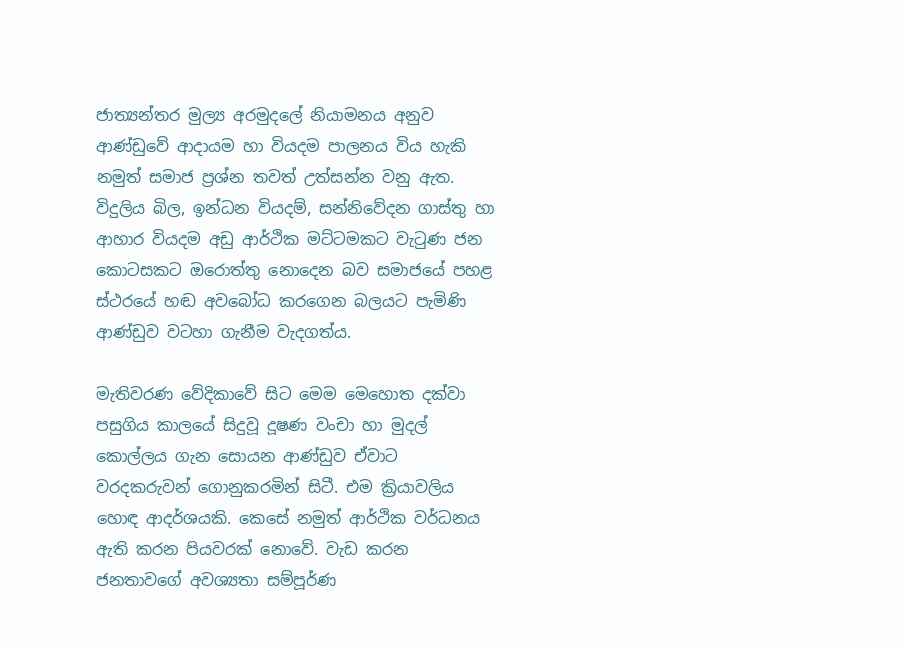ජාත්‍යන්තර මුල්‍ය අරමුදලේ නියාමනය අනුව ආණ්ඩුවේ ආදායම හා වියදම පාලනය විය හැකි නමුත් සමාජ ප්‍රශ්න තවත් උත්සන්න වනු ඇත. විදුලිය බිල, ඉන්ධන වියදම්, සන්නිවේදන ගාස්තු හා ආහාර වියදම අඩු ආර්ථික මට්ටමකට වැටුණ ජන කොටසකට ඔරොත්තු නොදෙන බව සමාජයේ පහළ ස්ථරයේ හඬ අවබෝධ කරගෙන බලයට පැමිණි ආණ්ඩුව වටහා ගැනීම වැදගත්ය.

මැතිවරණ වේදිකාවේ සිට මෙම මෙහොත දක්වා පසුගිය කාලයේ සිදුවූ දූෂණ වංචා හා මුදල් කොල්ලය ගැන සොයන ආණ්ඩුව ඒවාට වරදකරුවන් ගොනුකරමින් සිටී. එම ක්‍රියාවලිය හොඳ ආදර්ශයකි. කෙසේ නමුත් ආර්ථික වර්ධනය ඇති කරන පියවරක් නොවේ. වැඩ කරන ජනතාවගේ අවශ්‍යතා සම්පූර්ණ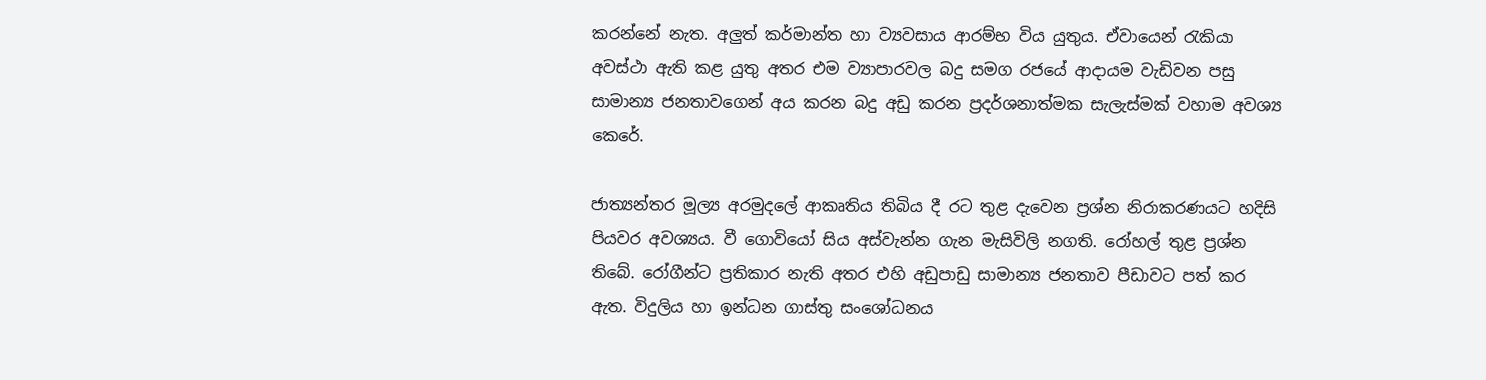කරන්නේ නැත. අලුත් කර්මාන්ත හා ව්‍යවසාය ආරම්භ විය යුතුය. ඒවායෙන් රැකියා අවස්ථා ඇති කළ යුතු අතර එම ව්‍යාපාරවල බදු සමග රජයේ ආදායම වැඩිවන පසු සාමාන්‍ය ජනතාවගෙන් අය කරන බදු අඩු කරන ප්‍රදර්ශනාත්මක සැලැස්මක් වහාම අවශ්‍ය කෙරේ.

ජාත්‍යන්තර මූල්‍ය අරමුදලේ ආකෘතිය තිබිය දී රට තුළ දැවෙන ප්‍රශ්න නිරාකරණයට හදිසි පියවර අවශ්‍යය. වී ගොවියෝ සිය අස්වැන්න ගැන මැසිවිලි නගති. රෝහල් තුළ ප්‍රශ්න තිබේ. රෝගීන්ට ප්‍රතිකාර නැති අතර එහි අඩුපාඩු සාමාන්‍ය ජනතාව පීඩාවට පත් කර ඇත. විදුලිය හා ඉන්ධන ගාස්තු සංශෝධනය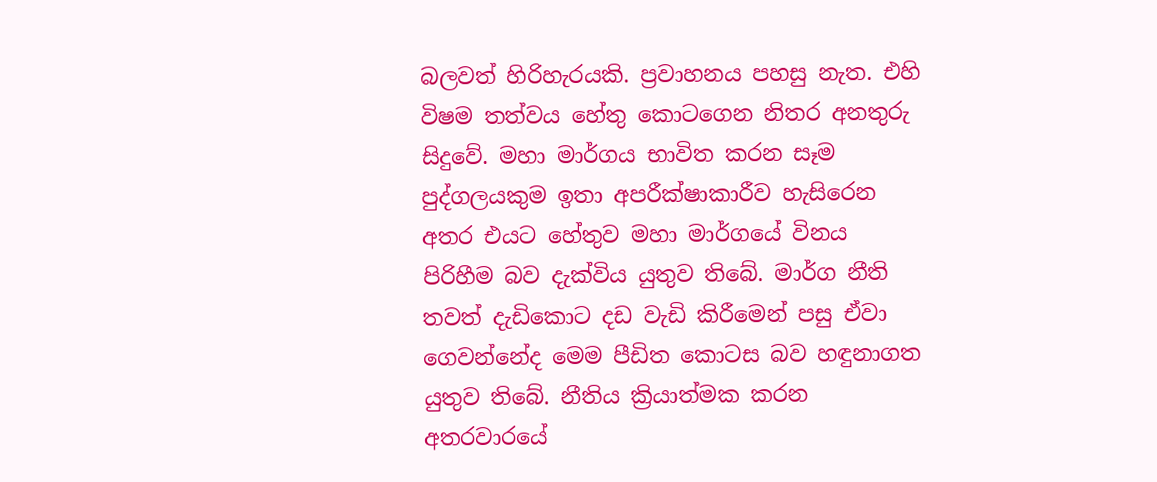බලවත් හිරිහැරයකි. ප්‍රවාහනය පහසු නැත. එහි විෂම තත්වය හේතු කොටගෙන නිතර අනතුරු සිදුවේ. මහා මාර්ගය භාවිත කරන සෑම පුද්ගලයකුම ඉතා අපරීක්ෂාකාරීව හැසිරෙන අතර එයට හේතුව මහා මාර්ගයේ විනය පිරිහීම බව දැක්විය යුතුව තිබේ. මාර්ග නීති තවත් දැඩිකොට දඩ වැඩි කිරීමෙන් පසු ඒවා ගෙවන්නේද මෙම පීඩිත කොටස බව හඳුනාගත යුතුව තිබේ. නීතිය ක්‍රියාත්මක කරන අතරවාරයේ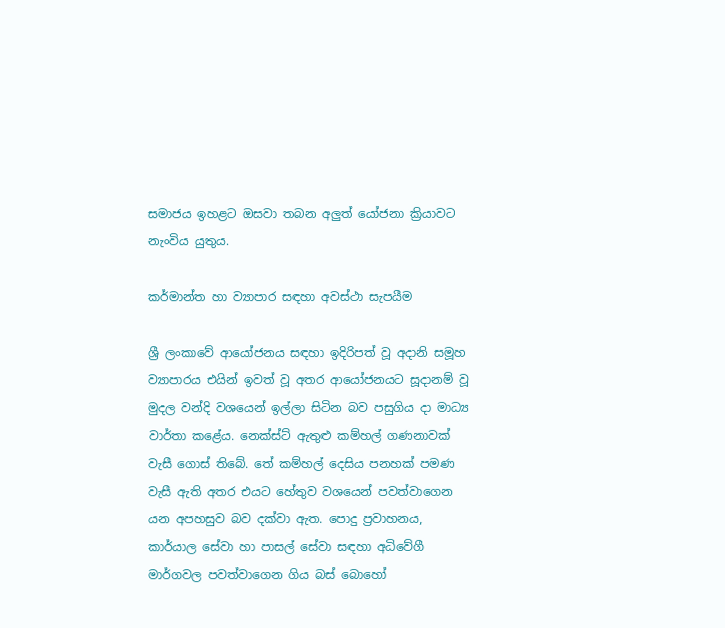සමාජය ඉහළට ඔසවා තබන අලුත් යෝජනා ක්‍රියාවට නැංවිය යුතුය.

කර්මාන්ත හා ව්‍යාපාර සඳහා අවස්ථා සැපයීම

ශ්‍රී ලංකාවේ ආයෝජනය සඳහා ඉදිරිපත් වූ අදානි සමූහ ව්‍යාපාරය එයින් ඉවත් වූ අතර ආයෝජනයට සූදානම් වූ මුදල වන්දි වශයෙන් ඉල්ලා සිටින බව පසුගිය දා මාධ්‍ය වාර්තා කළේය. නෙක්ස්ට් ඇතුළු කම්හල් ගණනාවක් වැසී ගොස් තිබේ. තේ කම්හල් දෙසිය පනහක් පමණ වැසී ඇති අතර එයට හේතුව වශයෙන් පවත්වාගෙන යන අපහසුව බව දක්වා ඇත. පොදු ප්‍රවාහනය, කාර්යාල සේවා හා පාසල් සේවා සඳහා අධිවේගී මාර්ගවල පවත්වාගෙන ගිය බස් බොහෝ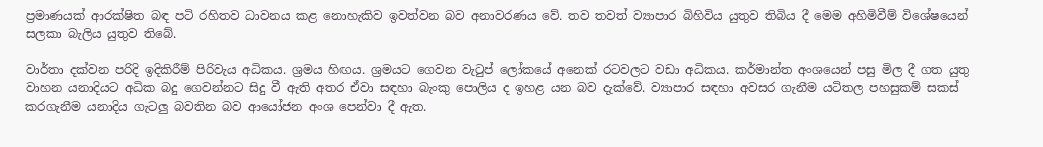ප්‍රමාණයක් ආරක්ෂිත බඳ පටි රහිතව ධාවනය කළ නොහැකිව ඉවත්වන බව අනාවරණය වේ. තව තවත් ව්‍යාපාර බිහිවිය යුතුව තිබිය දී මෙම අහිමිවීම් විශේෂයෙන් සලකා බැලිය යුතුව තිබේ.

වාර්තා දක්වන පරිදි ඉදිකිරීම් පිරිවැය අධිකය. ශ්‍රමය හිඟය. ශ්‍රමයට ගෙවන වැටුප් ලෝකයේ අනෙක් රටවලට වඩා අධිකය. කර්මාන්ත අංශයෙන් පසු මිල දී ගත යුතු වාහන යනාදියට අධික බදු ගෙවන්නට සිදු වී ඇති අතර ඒවා සඳහා බැංකු පොලිය ද ඉහළ යන බව දැක්වේ. ව්‍යාපාර සඳහා අවසර ගැනීම යටිතල පහසුකම් සකස් කරගැනීම යනාදිය ගැටලු බවතින බව ආයෝජන අංශ පෙන්වා දී ඇත.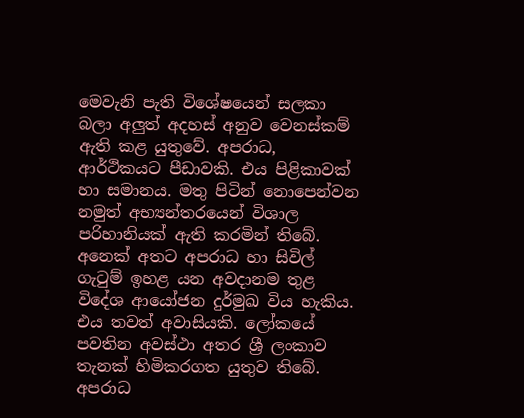මෙවැනි පැති විශේෂයෙන් සලකා බලා අලුත් අදහස් අනුව වෙනස්කම් ඇති කළ යුතුවේ. අපරාධ, ආර්ථිකයට පීඩාවකි. එය පිළිකාවක් හා සමානය. මතු පිටින් නොපෙන්වන නමුත් අභ්‍යන්තරයෙන් විශාල පරිහානියක් ඇති කරමින් තිබේ. අනෙක් අතට අපරාධ හා සිවිල් ගැටුම් ඉහළ යන අවදානම තුළ විදේශ ආයෝජන දුර්මුඛ විය හැකිය. එය තවත් අවාසියකි. ලෝකයේ පවතින අවස්ථා අතර ශ්‍රී ලංකාව තැනක් හිමිකරගත යුතුව තිබේ. අපරාධ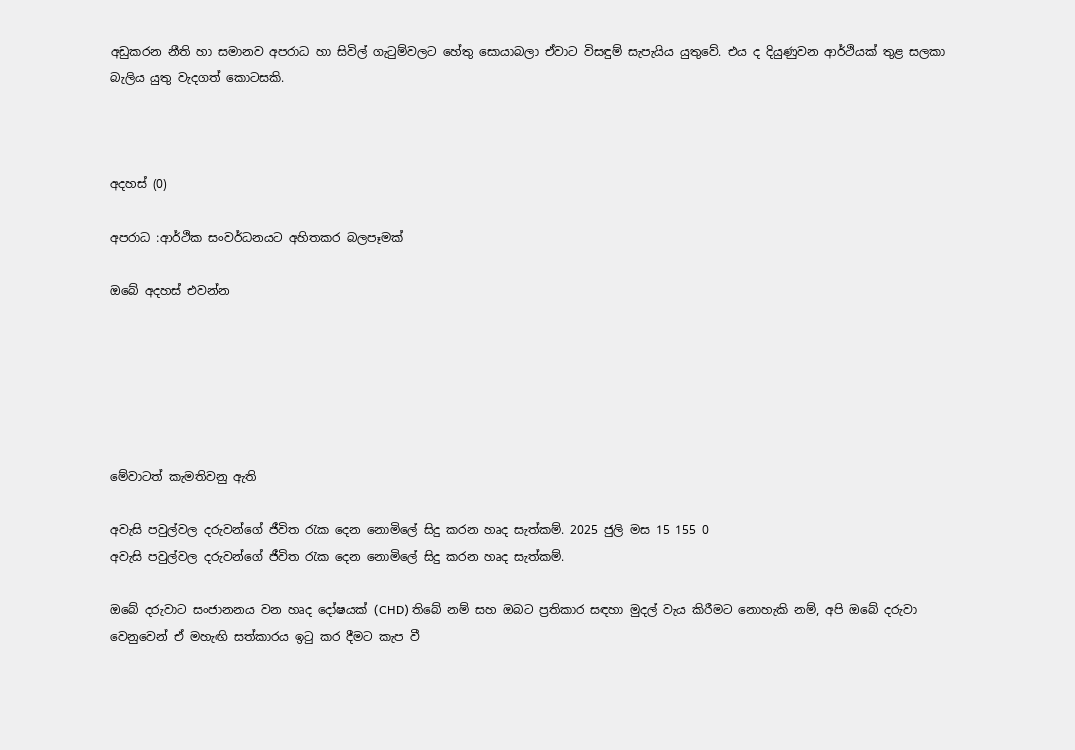අඩුකරන නීති හා සමානව අපරාධ හා සිවිල් ගැටුම්වලට හේතු සොයාබලා ඒවාට විසඳුම් සැපැයිය යුතුවේ. එය ද දියුණුවන ආර්ථියක් තුළ සලකා බැලිය යුතු වැදගත් කොටසකි.



අදහස් (0)

අපරාධ :ආර්ථික සංවර්ධනයට අහිතකර බලපෑමක්

ඔබේ අදහස් එවන්න






මේවාටත් කැමතිවනු ඇති

අවැසි පවුල්වල දරුවන්ගේ ජීවිත රැක දෙන නොමිලේ සිදු කරන හෘද සැත්කම්. 2025 ජුලි මස 15 155 0
අවැසි පවුල්වල දරුවන්ගේ ජීවිත රැක දෙන නොමිලේ සිදු කරන හෘද සැත්කම්.

ඔබේ දරුවාට සංජානනය වන හෘද දෝෂයක් (CHD) තිබේ නම් සහ ඔබට ප්‍රතිකාර සඳහා මුදල් වැය කිරීමට නොහැකි නම්, අපි ඔබේ දරුවා වෙනුවෙන් ඒ මහැඟි සත්කාරය ඉටු කර දීමට කැප වී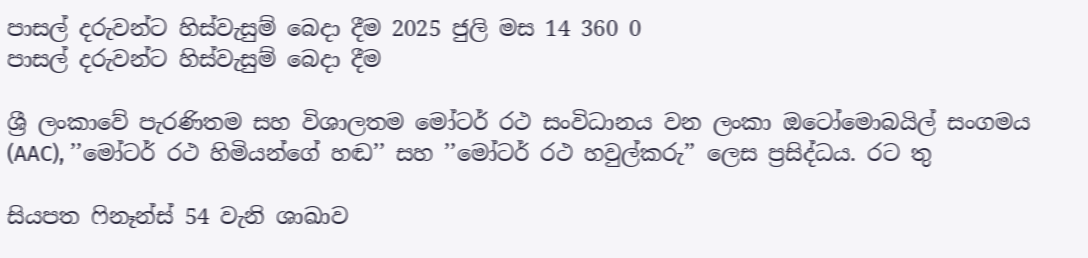පාසල් දරුවන්ට හිස්වැසුම් බෙදා දීම 2025 ජුලි මස 14 360 0
පාසල් දරුවන්ට හිස්වැසුම් බෙදා දීම

ශ්‍රී ලංකාවේ පැරණිතම සහ විශාලතම මෝටර් රථ සංවිධානය වන ලංකා ඔටෝමොබයිල් සංගමය (AAC), ’’මෝටර් රථ හිමියන්ගේ හඬ’’ සහ ’’මෝටර් රථ හවුල්කරු’’ ලෙස ප්‍රසිද්ධය. රට තු

සියපත ෆිනෑන්ස් 54 වැනි ශාඛාව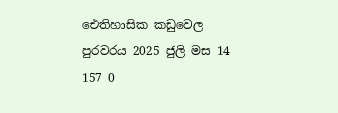ඓතිහාසික කඩුවෙල පුරවරය 2025 ජුලි මස 14 157 0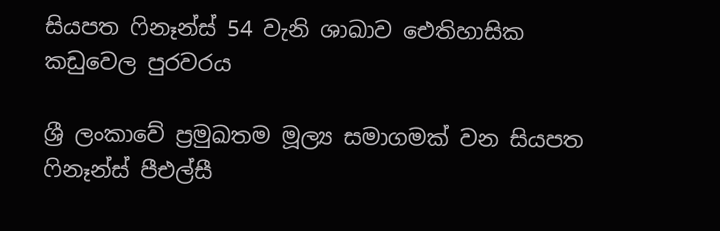සියපත ෆිනෑන්ස් 54 වැනි ශාඛාව ඓතිහාසික කඩුවෙල පුරවරය

ශ්‍රී ලංකාවේ ප්‍රමුඛතම මූල්‍ය සමාගමක් වන සියපත ෆිනෑන්ස් පීඑල්සී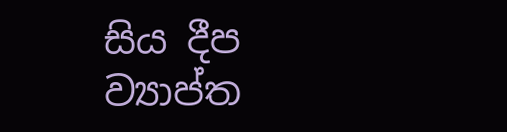සිය දීප ව්‍යාප්ත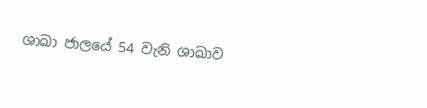ශාඛා ජාලයේ 54 වැනි ශාඛාව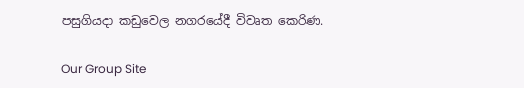පසුගියදා කඩුවෙල නගරයේදී විවෘත කෙරිණ.

Our Group Site